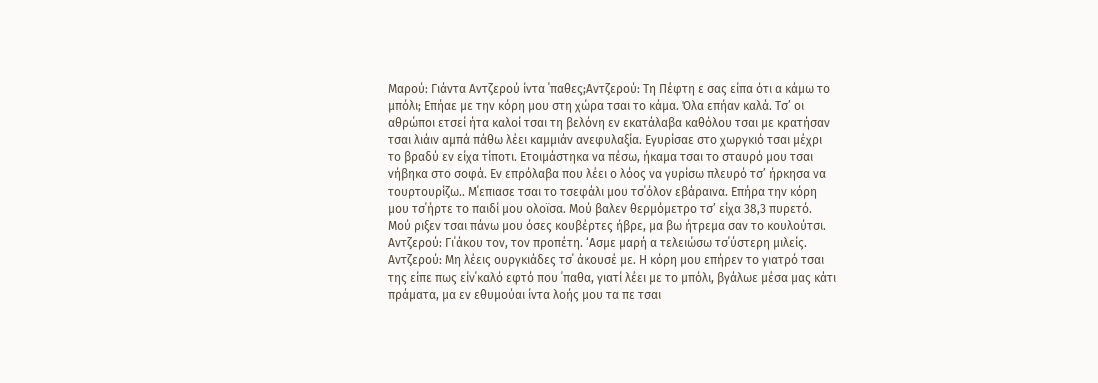Μαρού: Γιάντα Αντζερού ίντα ΄παθες;Αντζερού: Τη Πέφτη ε σας είπα ότι α κάμω το μπόλι; Επήαε με την κόρη μου στη χώρα τσαι το κάμα. Όλα επήαν καλά. Τσ’ οι αθρώποι ετσεί ήτα καλοί τσαι τη βελόνη εν εκατάλαβα καθόλου τσαι με κρατήσαν τσαι λιάιν αμπά πάθω λέει καμμιάν ανεφυλαξία. Εγυρίσαε στο χωργκιό τσαι μέχρι το βραδύ εν είχα τίποτι. Ετοιμάστηκα να πέσω, ήκαμα τσαι το σταυρό μου τσαι νήβηκα στο σοφά. Εν επρόλαβα που λέει ο λόος να γυρίσω πλευρό τσ’ ήρκησα να τουρτουρίζω.. Μ΄επιασε τσαι το τσεφάλι μου τσ΄όλον εβάραινα. Επήρα την κόρη μου τσ΄ήρτε το παιδί μου ολοϊσα. Μού βαλεν θερμόμετρο τσ’ είχα 38,3 πυρετό. Μού ριξεν τσαι πάνω μου όσες κουβέρτες ήβρε, μα βω ήτρεμα σαν το κουλούτσι.
Αντζερού: Γι΄άκου τον, τον προπέτη. ‘Ασμε μαρή α τελειώσω τσ΄ύστερη μιλείς.
Αντζερού: Μη λέεις ουργκιάδες τσ΄ άκουσέ με. Η κόρη μου επήρεν το γιατρό τσαι της είπε πως είν΄καλό εφτό που ΄παθα, γιατί λέει με το μπόλι, βγάλωε μέσα μας κάτι πράματα, μα εν εθυμούαι ίντα λοής μου τα πε τσαι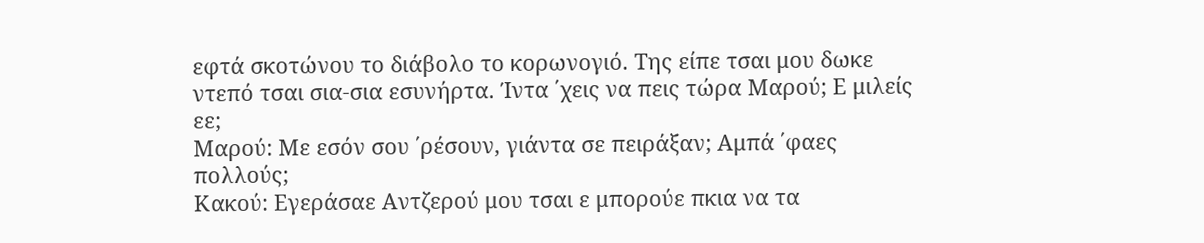εφτά σκοτώνου το διάβολο το κορωνογιό. Της είπε τσαι μου δωκε ντεπό τσαι σια-σια εσυνήρτα. Ίντα ΄χεις να πεις τώρα Μαρού; Ε μιλείς εε;
Μαρού: Με εσόν σου ΄ρέσουν, γιάντα σε πειράξαν; Αμπά ΄φαες πολλούς;
Κακού: Εγεράσαε Αντζερού μου τσαι ε μπορούε πκια να τα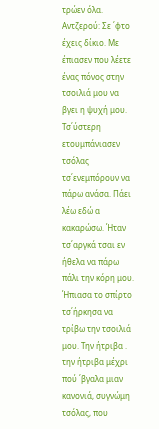τρώεν όλα.
Αντζερού: Σε ΄φτο έχεις δίκιο. Με έπιασεν που λέετε ένας πόνος στην τσοιλιά μου να βγει η ψυχή μου. Τσ΄ύστερη ετουμπάνιασεν τσόλας τσ΄ενεμπόρουν να πάρω ανάσα. Πάει λέω εδώ α κακαρώσω. Ήταν τσ΄αργκά τσαι εν ήθελα να πάρω πάλι την κόρη μου. Ήπιασα το σπίρτο τσ΄ήρκησα να τρίβω την τσοιλιά μου. Την ήτριβα . την ήτριβα μέχρι πού ΄βγαλα μιαν κανονιά, συγνώμη τσόλας, που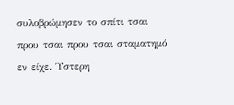συλοβρώμησεν το σπίτι τσαι πρου τσαι πρου τσαι σταματημό εν είχε. Ύστερη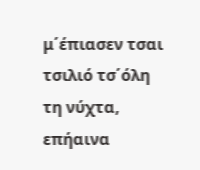μ΄έπιασεν τσαι τσιλιό τσ΄όλη τη νύχτα, επήαινα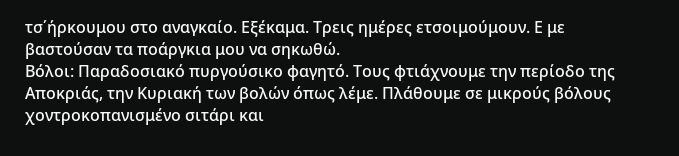τσ΄ήρκουμου στο αναγκαίο. Εξέκαμα. Τρεις ημέρες ετσοιμούμουν. Ε με βαστούσαν τα ποάργκια μου να σηκωθώ.
Βόλοι: Παραδοσιακό πυργούσικο φαγητό. Τους φτιάχνουμε την περίοδο της Αποκριάς, την Κυριακή των βολών όπως λέμε. Πλάθουμε σε μικρούς βόλους χοντροκοπανισμένο σιτάρι και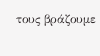τους βράζουμε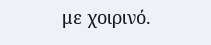με χοιρινό.